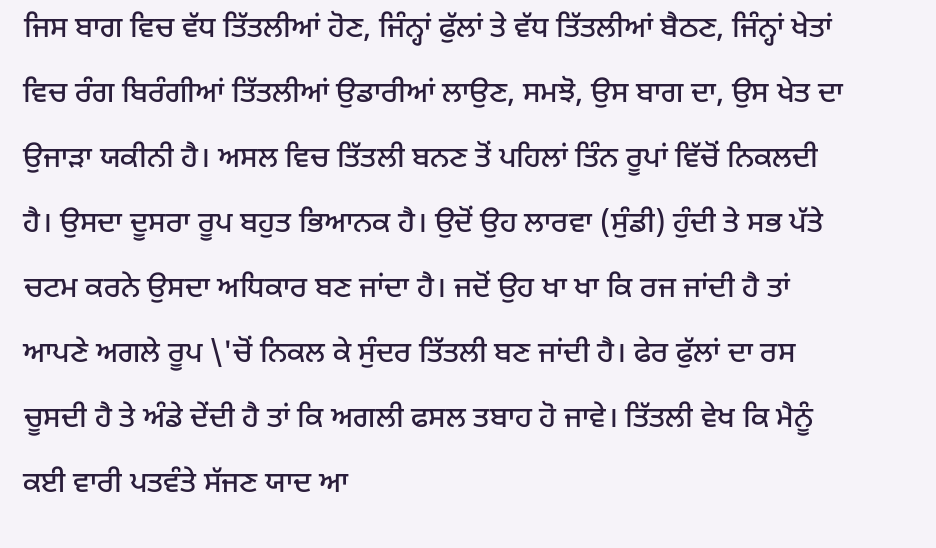ਜਿਸ ਬਾਗ ਵਿਚ ਵੱਧ ਤਿੱਤਲੀਆਂ ਹੋਣ, ਜਿੰਨ੍ਹਾਂ ਫੁੱਲਾਂ ਤੇ ਵੱਧ ਤਿੱਤਲੀਆਂ ਬੈਠਣ, ਜਿੰਨ੍ਹਾਂ ਖੇਤਾਂ ਵਿਚ ਰੰਗ ਬਿਰੰਗੀਆਂ ਤਿੱਤਲੀਆਂ ਉਡਾਰੀਆਂ ਲਾਉਣ, ਸਮਝੋ, ਉਸ ਬਾਗ ਦਾ, ਉਸ ਖੇਤ ਦਾ ਉਜਾੜਾ ਯਕੀਨੀ ਹੈ। ਅਸਲ ਵਿਚ ਤਿੱਤਲੀ ਬਨਣ ਤੋਂ ਪਹਿਲਾਂ ਤਿੰਨ ਰੂਪਾਂ ਵਿੱਚੋਂ ਨਿਕਲਦੀ ਹੈ। ਉਸਦਾ ਦੂਸਰਾ ਰੂਪ ਬਹੁਤ ਭਿਆਨਕ ਹੈ। ਉਦੋਂ ਉਹ ਲਾਰਵਾ (ਸੁੰਡੀ) ਹੁੰਦੀ ਤੇ ਸਭ ਪੱਤੇ ਚਟਮ ਕਰਨੇ ਉਸਦਾ ਅਧਿਕਾਰ ਬਣ ਜਾਂਦਾ ਹੈ। ਜਦੋਂ ਉਹ ਖਾ ਖਾ ਕਿ ਰਜ ਜਾਂਦੀ ਹੈ ਤਾਂ ਆਪਣੇ ਅਗਲੇ ਰੂਪ \'ਚੋਂ ਨਿਕਲ ਕੇ ਸੁੰਦਰ ਤਿੱਤਲੀ ਬਣ ਜਾਂਦੀ ਹੈ। ਫੇਰ ਫੁੱਲਾਂ ਦਾ ਰਸ ਚੂਸਦੀ ਹੈ ਤੇ ਅੰਡੇ ਦੇਂਦੀ ਹੈ ਤਾਂ ਕਿ ਅਗਲੀ ਫਸਲ ਤਬਾਹ ਹੋ ਜਾਵੇ। ਤਿੱਤਲੀ ਵੇਖ ਕਿ ਮੈਨੂੰ ਕਈ ਵਾਰੀ ਪਤਵੰਤੇ ਸੱਜਣ ਯਾਦ ਆ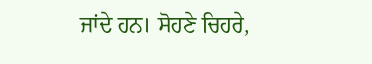ਜਾਂਦੇ ਹਨ। ਸੋਹਣੇ ਚਿਹਰੇ,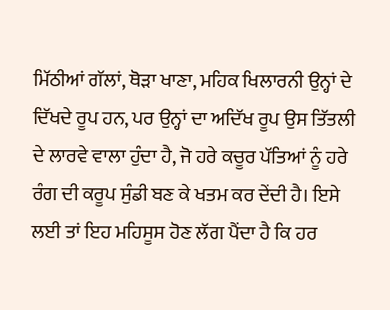ਮਿੱਠੀਆਂ ਗੱਲਾਂ, ਥੋੜਾ ਖਾਣਾ, ਮਹਿਕ ਖਿਲਾਰਨੀ ਉਨ੍ਹਾਂ ਦੇ ਦਿੱਖਦੇ ਰੂਪ ਹਨ, ਪਰ ਉਨ੍ਹਾਂ ਦਾ ਅਦਿੱਖ ਰੂਪ ਉਸ ਤਿੱਤਲੀ ਦੇ ਲਾਰਵੇ ਵਾਲਾ ਹੁੰਦਾ ਹੈ, ਜੋ ਹਰੇ ਕਚੂਰ ਪੱਤਿਆਂ ਨੂੰ ਹਰੇ ਰੰਗ ਦੀ ਕਰੂਪ ਸੁੰਡੀ ਬਣ ਕੇ ਖਤਮ ਕਰ ਦੇਂਦੀ ਹੈ। ਇਸੇ ਲਈ ਤਾਂ ਇਹ ਮਹਿਸੂਸ ਹੋਣ ਲੱਗ ਪੈਂਦਾ ਹੈ ਕਿ ਹਰ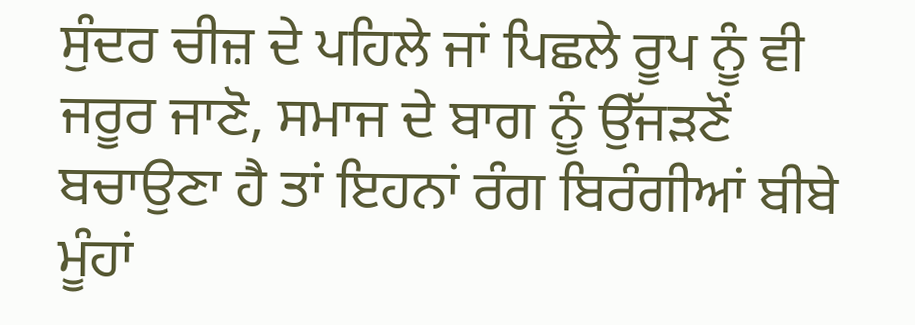ਸੁੰਦਰ ਚੀਜ਼ ਦੇ ਪਹਿਲੇ ਜਾਂ ਪਿਛਲੇ ਰੂਪ ਨੂੰ ਵੀ ਜਰੂਰ ਜਾਣੋ, ਸਮਾਜ ਦੇ ਬਾਗ ਨੂੰ ਉੱਜੜਣੋਂ ਬਚਾਉਣਾ ਹੈ ਤਾਂ ਇਹਨਾਂ ਰੰਗ ਬਿਰੰਗੀਆਂ ਬੀਬੇ ਮੂੰਹਾਂ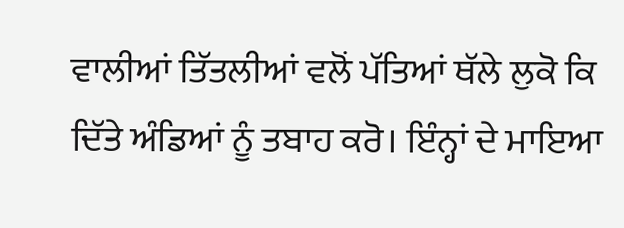ਵਾਲੀਆਂ ਤਿੱਤਲੀਆਂ ਵਲੋਂ ਪੱਤਿਆਂ ਥੱਲੇ ਲੁਕੋ ਕਿ ਦਿੱਤੇ ਅੰਡਿਆਂ ਨੂੰ ਤਬਾਹ ਕਰੋ। ਇੰਨ੍ਹਾਂ ਦੇ ਮਾਇਆ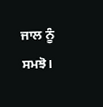ਜਾਲ ਨੂੰ ਸਮਝੋ।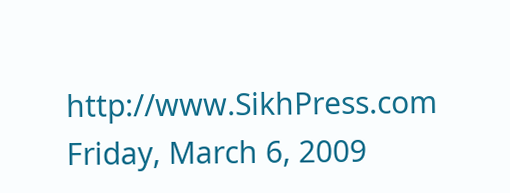http://www.SikhPress.com
Friday, March 6, 2009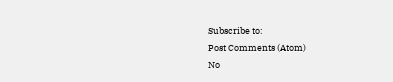Subscribe to:
Post Comments (Atom)
No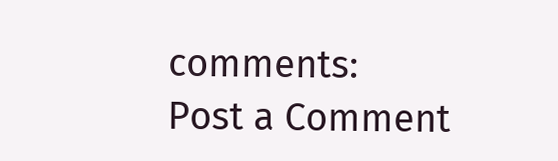comments:
Post a Comment